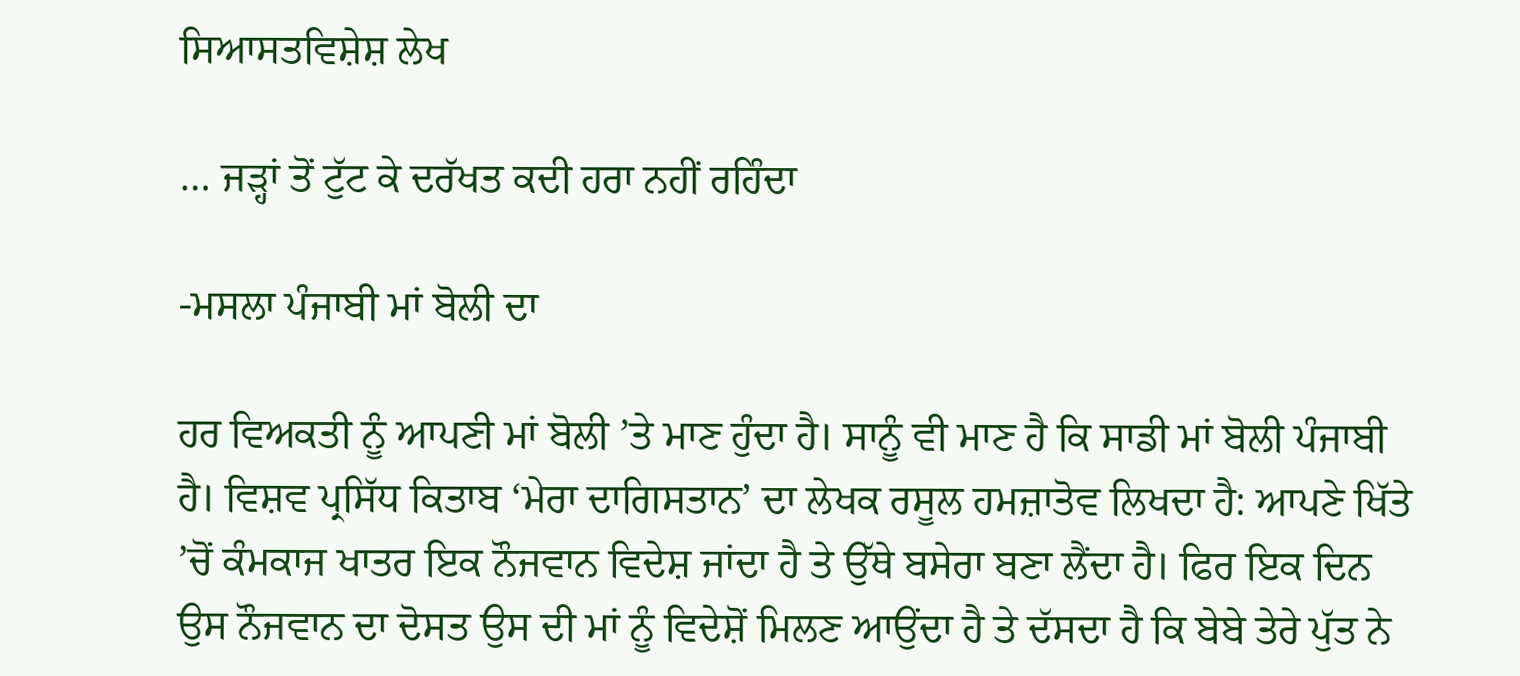ਸਿਆਸਤਵਿਸ਼ੇਸ਼ ਲੇਖ

… ਜੜ੍ਹਾਂ ਤੋਂ ਟੁੱਟ ਕੇ ਦਰੱਖਤ ਕਦੀ ਹਰਾ ਨਹੀਂ ਰਹਿੰਦਾ

-ਮਸਲਾ ਪੰਜਾਬੀ ਮਾਂ ਬੋਲੀ ਦਾ

ਹਰ ਵਿਅਕਤੀ ਨੂੰ ਆਪਣੀ ਮਾਂ ਬੋਲੀ ’ਤੇ ਮਾਣ ਹੁੰਦਾ ਹੈ। ਸਾਨੂੰ ਵੀ ਮਾਣ ਹੈ ਕਿ ਸਾਡੀ ਮਾਂ ਬੋਲੀ ਪੰਜਾਬੀ ਹੈ। ਵਿਸ਼ਵ ਪ੍ਰਸਿੱਧ ਕਿਤਾਬ ‘ਮੇਰਾ ਦਾਗਿਸਤਾਨ’ ਦਾ ਲੇਖਕ ਰਸੂਲ ਹਮਜ਼ਾਤੋਵ ਲਿਖਦਾ ਹੈ: ਆਪਣੇ ਖਿੱਤੇ ’ਚੋਂ ਕੰਮਕਾਜ ਖਾਤਰ ਇਕ ਨੌਜਵਾਨ ਵਿਦੇਸ਼ ਜਾਂਦਾ ਹੈ ਤੇ ਉੱਥੇ ਬਸੇਰਾ ਬਣਾ ਲੈਂਦਾ ਹੈ। ਫਿਰ ਇਕ ਦਿਨ ਉਸ ਨੌਜਵਾਨ ਦਾ ਦੋਸਤ ਉਸ ਦੀ ਮਾਂ ਨੂੰ ਵਿਦੇਸ਼ੋਂ ਮਿਲਣ ਆਉਂਦਾ ਹੈ ਤੇ ਦੱਸਦਾ ਹੈ ਕਿ ਬੇਬੇ ਤੇਰੇ ਪੁੱਤ ਨੇ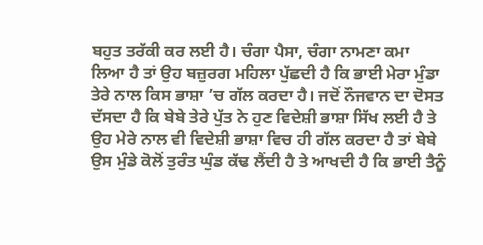ਬਹੁਤ ਤਰੱਕੀ ਕਰ ਲਈ ਹੈ। ਚੰਗਾ ਪੈਸਾ, ਚੰਗਾ ਨਾਮਣਾ ਕਮਾ ਲਿਆ ਹੈ ਤਾਂ ਉਹ ਬਜ਼ੁਰਗ ਮਹਿਲਾ ਪੁੱਛਦੀ ਹੈ ਕਿ ਭਾਈ ਮੇਰਾ ਮੁੰਡਾ ਤੇਰੇ ਨਾਲ ਕਿਸ ਭਾਸ਼ਾ ’ਚ ਗੱਲ ਕਰਦਾ ਹੈ। ਜਦੋਂ ਨੌਜਵਾਨ ਦਾ ਦੋਸਤ ਦੱਸਦਾ ਹੈ ਕਿ ਬੇਬੇ ਤੇਰੇ ਪੁੱਤ ਨੇ ਹੁਣ ਵਿਦੇਸ਼ੀ ਭਾਸ਼ਾ ਸਿੱਖ ਲਈ ਹੈ ਤੇ ਉਹ ਮੇਰੇ ਨਾਲ ਵੀ ਵਿਦੇਸ਼ੀ ਭਾਸ਼ਾ ਵਿਚ ਹੀ ਗੱਲ ਕਰਦਾ ਹੈ ਤਾਂ ਬੇਬੇ ਉਸ ਮੁੰਡੇ ਕੋਲੋਂ ਤੁਰੰਤ ਘੁੰਡ ਕੱਢ ਲੈਂਦੀ ਹੈ ਤੇ ਆਖਦੀ ਹੈ ਕਿ ਭਾਈ ਤੈਨੂੰ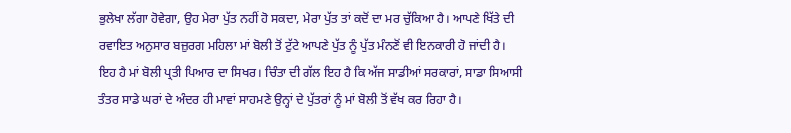ਭੁਲੇਖਾ ਲੱਗਾ ਹੋਵੇਗਾ, ਉਹ ਮੇਰਾ ਪੁੱਤ ਨਹੀਂ ਹੋ ਸਕਦਾ, ਮੇਰਾ ਪੁੱਤ ਤਾਂ ਕਦੋਂ ਦਾ ਮਰ ਚੁੱਕਿਆ ਹੈ। ਆਪਣੇ ਖਿੱਤੇ ਦੀ ਰਵਾਇਤ ਅਨੁਸਾਰ ਬਜ਼ੁਰਗ ਮਹਿਲਾ ਮਾਂ ਬੋਲੀ ਤੋਂ ਟੁੱਟੇ ਆਪਣੇ ਪੁੱਤ ਨੂੰ ਪੁੱਤ ਮੰਨਣੋਂ ਵੀ ਇਨਕਾਰੀ ਹੋ ਜਾਂਦੀ ਹੈ। ਇਹ ਹੈ ਮਾਂ ਬੋਲੀ ਪ੍ਰਤੀ ਪਿਆਰ ਦਾ ਸਿਖਰ। ਚਿੰਤਾ ਦੀ ਗੱਲ ਇਹ ਹੈ ਕਿ ਅੱਜ ਸਾਡੀਆਂ ਸਰਕਾਰਾਂ, ਸਾਡਾ ਸਿਆਸੀ ਤੰਤਰ ਸਾਡੇ ਘਰਾਂ ਦੇ ਅੰਦਰ ਹੀ ਮਾਵਾਂ ਸਾਹਮਣੇ ਉਨ੍ਹਾਂ ਦੇ ਪੁੱਤਰਾਂ ਨੂੰ ਮਾਂ ਬੋਲੀ ਤੋਂ ਵੱਖ ਕਰ ਰਿਹਾ ਹੈ।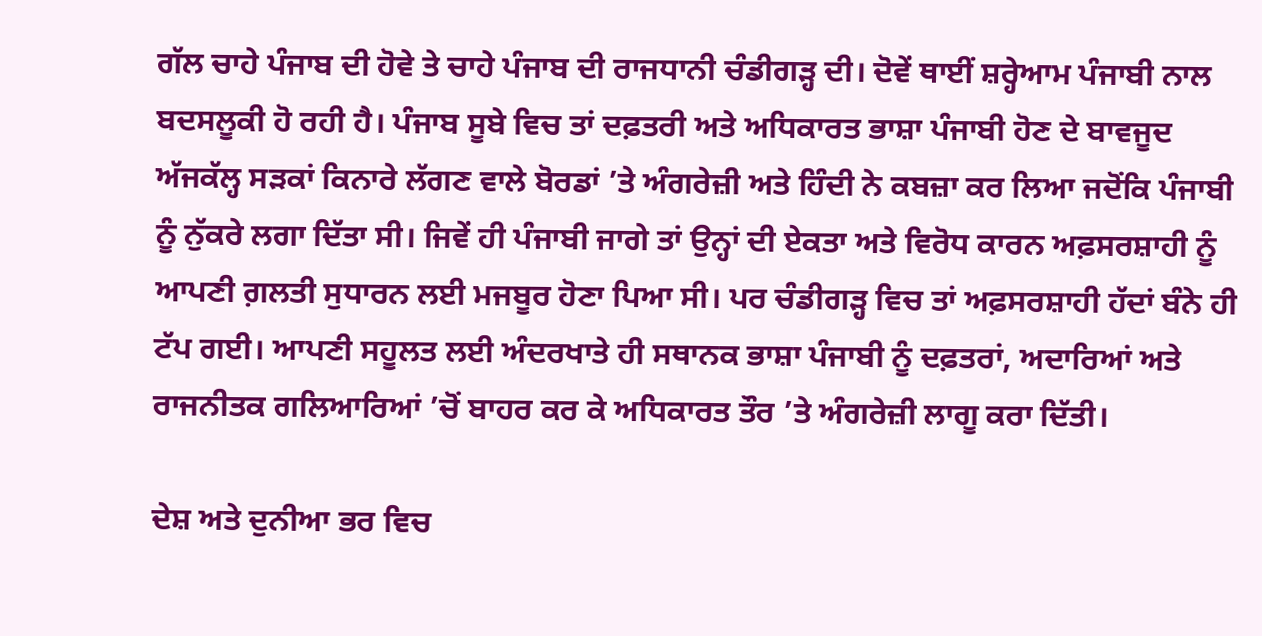ਗੱਲ ਚਾਹੇ ਪੰਜਾਬ ਦੀ ਹੋਵੇ ਤੇ ਚਾਹੇ ਪੰਜਾਬ ਦੀ ਰਾਜਧਾਨੀ ਚੰਡੀਗੜ੍ਹ ਦੀ। ਦੋਵੇਂ ਥਾਈਂ ਸ਼ਰ੍ਹੇਆਮ ਪੰਜਾਬੀ ਨਾਲ ਬਦਸਲੂਕੀ ਹੋ ਰਹੀ ਹੈ। ਪੰਜਾਬ ਸੂਬੇ ਵਿਚ ਤਾਂ ਦਫ਼ਤਰੀ ਅਤੇ ਅਧਿਕਾਰਤ ਭਾਸ਼ਾ ਪੰਜਾਬੀ ਹੋਣ ਦੇ ਬਾਵਜੂਦ ਅੱਜਕੱਲ੍ਹ ਸੜਕਾਂ ਕਿਨਾਰੇ ਲੱਗਣ ਵਾਲੇ ਬੋਰਡਾਂ ’ਤੇ ਅੰਗਰੇਜ਼ੀ ਅਤੇ ਹਿੰਦੀ ਨੇ ਕਬਜ਼ਾ ਕਰ ਲਿਆ ਜਦੋਂਕਿ ਪੰਜਾਬੀ ਨੂੰ ਨੁੱਕਰੇ ਲਗਾ ਦਿੱਤਾ ਸੀ। ਜਿਵੇਂ ਹੀ ਪੰਜਾਬੀ ਜਾਗੇ ਤਾਂ ਉਨ੍ਹਾਂ ਦੀ ਏਕਤਾ ਅਤੇ ਵਿਰੋਧ ਕਾਰਨ ਅਫ਼ਸਰਸ਼ਾਹੀ ਨੂੰ ਆਪਣੀ ਗ਼ਲਤੀ ਸੁਧਾਰਨ ਲਈ ਮਜਬੂਰ ਹੋਣਾ ਪਿਆ ਸੀ। ਪਰ ਚੰਡੀਗੜ੍ਹ ਵਿਚ ਤਾਂ ਅਫ਼ਸਰਸ਼ਾਹੀ ਹੱਦਾਂ ਬੰਨੇ ਹੀ ਟੱਪ ਗਈ। ਆਪਣੀ ਸਹੂਲਤ ਲਈ ਅੰਦਰਖਾਤੇ ਹੀ ਸਥਾਨਕ ਭਾਸ਼ਾ ਪੰਜਾਬੀ ਨੂੰ ਦਫ਼ਤਰਾਂ, ਅਦਾਰਿਆਂ ਅਤੇ ਰਾਜਨੀਤਕ ਗਲਿਆਰਿਆਂ ’ਚੋਂ ਬਾਹਰ ਕਰ ਕੇ ਅਧਿਕਾਰਤ ਤੌਰ ’ਤੇ ਅੰਗਰੇਜ਼ੀ ਲਾਗੂ ਕਰਾ ਦਿੱਤੀ।

ਦੇਸ਼ ਅਤੇ ਦੁਨੀਆ ਭਰ ਵਿਚ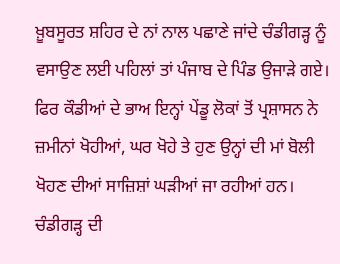ਖ਼ੂਬਸੂਰਤ ਸ਼ਹਿਰ ਦੇ ਨਾਂ ਨਾਲ ਪਛਾਣੇ ਜਾਂਦੇ ਚੰਡੀਗੜ੍ਹ ਨੂੰ ਵਸਾਉਣ ਲਈ ਪਹਿਲਾਂ ਤਾਂ ਪੰਜਾਬ ਦੇ ਪਿੰਡ ਉਜਾੜੇ ਗਏ। ਫਿਰ ਕੌਡੀਆਂ ਦੇ ਭਾਅ ਇਨ੍ਹਾਂ ਪੇਂਡੂ ਲੋਕਾਂ ਤੋਂ ਪ੍ਰਸ਼ਾਸਨ ਨੇ ਜ਼ਮੀਨਾਂ ਖੋਹੀਆਂ, ਘਰ ਖੋਹੇ ਤੇ ਹੁਣ ਉਨ੍ਹਾਂ ਦੀ ਮਾਂ ਬੋਲੀ ਖੋਹਣ ਦੀਆਂ ਸਾਜ਼ਿਸ਼ਾਂ ਘੜੀਆਂ ਜਾ ਰਹੀਆਂ ਹਨ। ਚੰਡੀਗੜ੍ਹ ਦੀ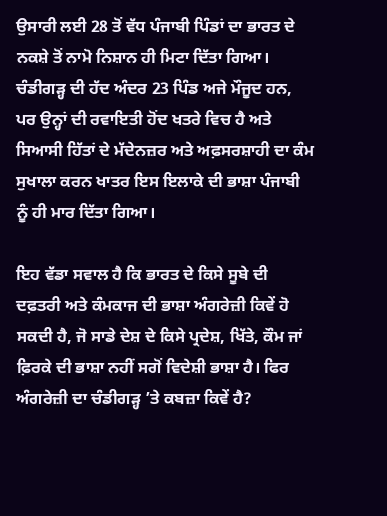ਉਸਾਰੀ ਲਈ 28 ਤੋਂ ਵੱਧ ਪੰਜਾਬੀ ਪਿੰਡਾਂ ਦਾ ਭਾਰਤ ਦੇ ਨਕਸ਼ੇ ਤੋਂ ਨਾਮੋ ਨਿਸ਼ਾਨ ਹੀ ਮਿਟਾ ਦਿੱਤਾ ਗਿਆ। ਚੰਡੀਗੜ੍ਹ ਦੀ ਹੱਦ ਅੰਦਰ 23 ਪਿੰਡ ਅਜੇ ਮੌਜੂਦ ਹਨ, ਪਰ ਉਨ੍ਹਾਂ ਦੀ ਰਵਾਇਤੀ ਹੋਂਦ ਖਤਰੇ ਵਿਚ ਹੈ ਅਤੇ ਸਿਆਸੀ ਹਿੱਤਾਂ ਦੇ ਮੱਦੇਨਜ਼ਰ ਅਤੇ ਅਫ਼ਸਰਸ਼ਾਹੀ ਦਾ ਕੰਮ ਸੁਖਾਲਾ ਕਰਨ ਖਾਤਰ ਇਸ ਇਲਾਕੇ ਦੀ ਭਾਸ਼ਾ ਪੰਜਾਬੀ ਨੂੰ ਹੀ ਮਾਰ ਦਿੱਤਾ ਗਿਆ।

ਇਹ ਵੱਡਾ ਸਵਾਲ ਹੈ ਕਿ ਭਾਰਤ ਦੇ ਕਿਸੇ ਸੂਬੇ ਦੀ ਦਫ਼ਤਰੀ ਅਤੇ ਕੰਮਕਾਜ ਦੀ ਭਾਸ਼ਾ ਅੰਗਰੇਜ਼ੀ ਕਿਵੇਂ ਹੋ ਸਕਦੀ ਹੈ, ਜੋ ਸਾਡੇ ਦੇਸ਼ ਦੇ ਕਿਸੇ ਪ੍ਰਦੇਸ਼, ਖਿੱਤੇ, ਕੌਮ ਜਾਂ ਫ਼ਿਰਕੇ ਦੀ ਭਾਸ਼ਾ ਨਹੀਂ ਸਗੋਂ ਵਿਦੇਸ਼ੀ ਭਾਸ਼ਾ ਹੈ। ਫਿਰ ਅੰਗਰੇਜ਼ੀ ਦਾ ਚੰਡੀਗੜ੍ਹ ’ਤੇ ਕਬਜ਼ਾ ਕਿਵੇਂ ਹੈ?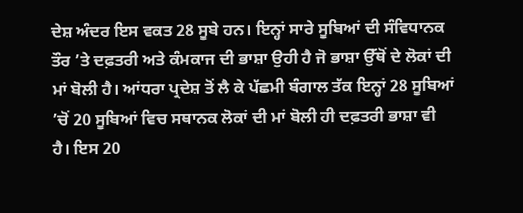ਦੇਸ਼ ਅੰਦਰ ਇਸ ਵਕਤ 28 ਸੂਬੇ ਹਨ। ਇਨ੍ਹਾਂ ਸਾਰੇ ਸੂਬਿਆਂ ਦੀ ਸੰਵਿਧਾਨਕ ਤੌਰ ’ਤੇ ਦਫ਼ਤਰੀ ਅਤੇ ਕੰਮਕਾਜ ਦੀ ਭਾਸ਼ਾ ਉਹੀ ਹੈ ਜੋ ਭਾਸ਼ਾ ਉੱਥੋਂ ਦੇ ਲੋਕਾਂ ਦੀ ਮਾਂ ਬੋਲੀ ਹੈ। ਆਂਧਰਾ ਪ੍ਰਦੇਸ਼ ਤੋਂ ਲੈ ਕੇ ਪੱਛਮੀ ਬੰਗਾਲ ਤੱਕ ਇਨ੍ਹਾਂ 28 ਸੂਬਿਆਂ ’ਚੋਂ 20 ਸੂਬਿਆਂ ਵਿਚ ਸਥਾਨਕ ਲੋਕਾਂ ਦੀ ਮਾਂ ਬੋਲੀ ਹੀ ਦਫ਼ਤਰੀ ਭਾਸ਼ਾ ਵੀ ਹੈ। ਇਸ 20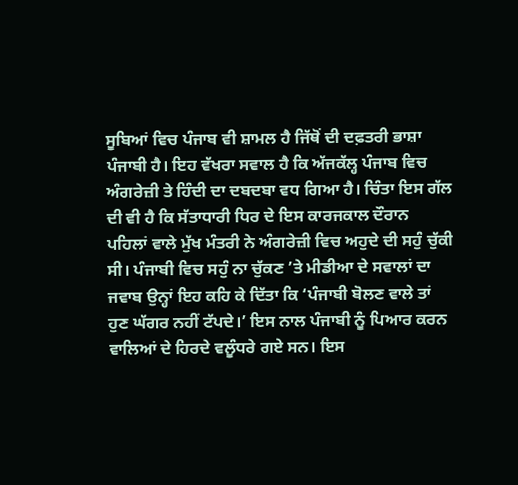ਸੂਬਿਆਂ ਵਿਚ ਪੰਜਾਬ ਵੀ ਸ਼ਾਮਲ ਹੈ ਜਿੱਥੋਂ ਦੀ ਦਫ਼ਤਰੀ ਭਾਸ਼ਾ ਪੰਜਾਬੀ ਹੈ। ਇਹ ਵੱਖਰਾ ਸਵਾਲ ਹੈ ਕਿ ਅੱਜਕੱਲ੍ਹ ਪੰਜਾਬ ਵਿਚ ਅੰਗਰੇਜ਼ੀ ਤੇ ਹਿੰਦੀ ਦਾ ਦਬਦਬਾ ਵਧ ਗਿਆ ਹੈ। ਚਿੰਤਾ ਇਸ ਗੱਲ ਦੀ ਵੀ ਹੈ ਕਿ ਸੱਤਾਧਾਰੀ ਧਿਰ ਦੇ ਇਸ ਕਾਰਜਕਾਲ ਦੌਰਾਨ ਪਹਿਲਾਂ ਵਾਲੇ ਮੁੱਖ ਮੰਤਰੀ ਨੇ ਅੰਗਰੇਜ਼ੀ ਵਿਚ ਅਹੁਦੇ ਦੀ ਸਹੁੰ ਚੁੱਕੀ ਸੀ। ਪੰਜਾਬੀ ਵਿਚ ਸਹੁੰ ਨਾ ਚੁੱਕਣ ’ਤੇ ਮੀਡੀਆ ਦੇ ਸਵਾਲਾਂ ਦਾ ਜਵਾਬ ਉਨ੍ਹਾਂ ਇਹ ਕਹਿ ਕੇ ਦਿੱਤਾ ਕਿ ‘ਪੰਜਾਬੀ ਬੋਲਣ ਵਾਲੇ ਤਾਂ ਹੁਣ ਘੱਗਰ ਨਹੀਂ ਟੱਪਦੇ।’ ਇਸ ਨਾਲ ਪੰਜਾਬੀ ਨੂੰ ਪਿਆਰ ਕਰਨ ਵਾਲਿਆਂ ਦੇ ਹਿਰਦੇ ਵਲੂੰਧਰੇ ਗਏ ਸਨ। ਇਸ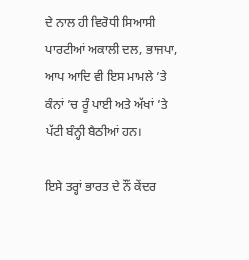ਦੇ ਨਾਲ ਹੀ ਵਿਰੋਧੀ ਸਿਆਸੀ ਪਾਰਟੀਆਂ ਅਕਾਲੀ ਦਲ, ਭਾਜਪਾ, ਆਪ ਆਦਿ ਵੀ ਇਸ ਮਾਮਲੇ ’ਤੇ ਕੰਨਾਂ ’ਚ ਰੂੰ ਪਾਈ ਅਤੇ ਅੱਖਾਂ ’ਤੇ ਪੱਟੀ ਬੰਨ੍ਹੀ ਬੈਠੀਆਂ ਹਨ।

ਇਸੇ ਤਰ੍ਹਾਂ ਭਾਰਤ ਦੇ ਨੌਂ ਕੇਂਦਰ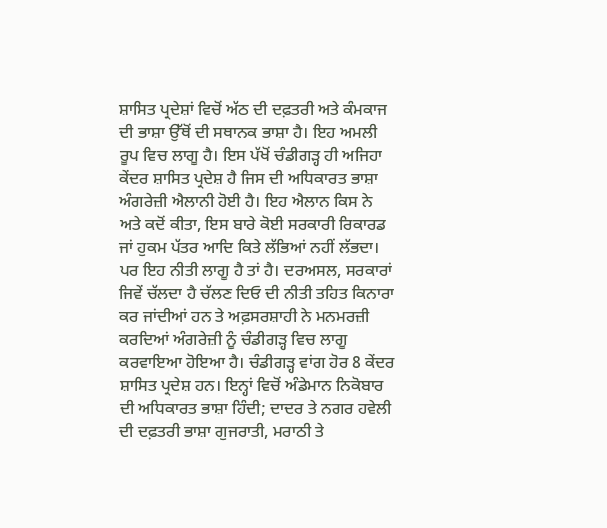ਸ਼ਾਸਿਤ ਪ੍ਰਦੇਸ਼ਾਂ ਵਿਚੋਂ ਅੱਠ ਦੀ ਦਫ਼ਤਰੀ ਅਤੇ ਕੰਮਕਾਜ ਦੀ ਭਾਸ਼ਾ ਉੱਥੋਂ ਦੀ ਸਥਾਨਕ ਭਾਸ਼ਾ ਹੈ। ਇਹ ਅਮਲੀ ਰੂਪ ਵਿਚ ਲਾਗੂ ਹੈ। ਇਸ ਪੱਖੋਂ ਚੰਡੀਗੜ੍ਹ ਹੀ ਅਜਿਹਾ ਕੇਂਦਰ ਸ਼ਾਸਿਤ ਪ੍ਰਦੇਸ਼ ਹੈ ਜਿਸ ਦੀ ਅਧਿਕਾਰਤ ਭਾਸ਼ਾ ਅੰਗਰੇਜ਼ੀ ਐਲਾਨੀ ਹੋਈ ਹੈ। ਇਹ ਐਲਾਨ ਕਿਸ ਨੇ ਅਤੇ ਕਦੋਂ ਕੀਤਾ, ਇਸ ਬਾਰੇ ਕੋਈ ਸਰਕਾਰੀ ਰਿਕਾਰਡ ਜਾਂ ਹੁਕਮ ਪੱਤਰ ਆਦਿ ਕਿਤੇ ਲੱਭਿਆਂ ਨਹੀਂ ਲੱਭਦਾ। ਪਰ ਇਹ ਨੀਤੀ ਲਾਗੂ ਹੈ ਤਾਂ ਹੈ। ਦਰਅਸਲ, ਸਰਕਾਰਾਂ ਜਿਵੇਂ ਚੱਲਦਾ ਹੈ ਚੱਲਣ ਦਿਓ ਦੀ ਨੀਤੀ ਤਹਿਤ ਕਿਨਾਰਾ ਕਰ ਜਾਂਦੀਆਂ ਹਨ ਤੇ ਅਫ਼ਸਰਸ਼ਾਹੀ ਨੇ ਮਨਮਰਜ਼ੀ ਕਰਦਿਆਂ ਅੰਗਰੇਜ਼ੀ ਨੂੰ ਚੰਡੀਗੜ੍ਹ ਵਿਚ ਲਾਗੂ ਕਰਵਾਇਆ ਹੋਇਆ ਹੈ। ਚੰਡੀਗੜ੍ਹ ਵਾਂਗ ਹੋਰ 8 ਕੇਂਦਰ ਸ਼ਾਸਿਤ ਪ੍ਰਦੇਸ਼ ਹਨ। ਇਨ੍ਹਾਂ ਵਿਚੋਂ ਅੰਡੇਮਾਨ ਨਿਕੋਬਾਰ ਦੀ ਅਧਿਕਾਰਤ ਭਾਸ਼ਾ ਹਿੰਦੀ; ਦਾਦਰ ਤੇ ਨਗਰ ਹਵੇਲੀ ਦੀ ਦਫ਼ਤਰੀ ਭਾਸ਼ਾ ਗੁਜਰਾਤੀ, ਮਰਾਠੀ ਤੇ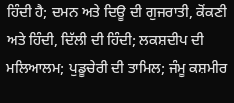ਹਿੰਦੀ ਹੈ; ਦਮਨ ਅਤੇ ਦਿਊ ਦੀ ਗੁਜਰਾਤੀ, ਕੋਂਕਣੀ ਅਤੇ ਹਿੰਦੀ, ਦਿੱਲੀ ਦੀ ਹਿੰਦੀ; ਲਕਸ਼ਦੀਪ ਦੀ ਮਲਿਆਲਮ; ਪੁਡੂਚੇਰੀ ਦੀ ਤਾਮਿਲ; ਜੰਮੂ ਕਸ਼ਮੀਰ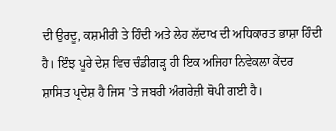ਦੀ ਉਰਦੂ, ਕਸ਼ਮੀਰੀ ਤੇ ਹਿੰਦੀ ਅਤੇ ਲੇਹ ਲੱਦਾਖ ਦੀ ਅਧਿਕਾਰਤ ਭਾਸ਼ਾ ਹਿੰਦੀ ਹੈ। ਇੰਝ ਪੂਰੇ ਦੇਸ਼ ਵਿਚ ਚੰਡੀਗੜ੍ਹ ਹੀ ਇਕ ਅਜਿਹਾ ਨਿਵੇਕਲਾ ਕੇਂਦਰ ਸ਼ਾਸਿਤ ਪ੍ਰਦੇਸ਼ ਹੈ ਜਿਸ ’ਤੇ ਜਬਰੀ ਅੰਗਰੇਜ਼ੀ ਥੋਪੀ ਗਈ ਹੈ।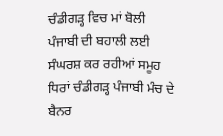ਚੰਡੀਗੜ੍ਹ ਵਿਚ ਮਾਂ ਬੋਲੀ ਪੰਜਾਬੀ ਦੀ ਬਹਾਲੀ ਲਈ ਸੰਘਰਸ਼ ਕਰ ਰਹੀਆਂ ਸਮੂਹ ਧਿਰਾਂ ਚੰਡੀਗੜ੍ਹ ਪੰਜਾਬੀ ਮੰਚ ਦੇ ਬੈਨਰ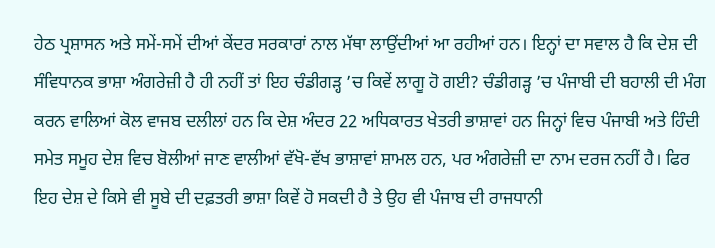ਹੇਠ ਪ੍ਰਸ਼ਾਸਨ ਅਤੇ ਸਮੇਂ-ਸਮੇਂ ਦੀਆਂ ਕੇਂਦਰ ਸਰਕਾਰਾਂ ਨਾਲ ਮੱਥਾ ਲਾਉਂਦੀਆਂ ਆ ਰਹੀਆਂ ਹਨ। ਇਨ੍ਹਾਂ ਦਾ ਸਵਾਲ ਹੈ ਕਿ ਦੇਸ਼ ਦੀ ਸੰਵਿਧਾਨਕ ਭਾਸ਼ਾ ਅੰਗਰੇਜ਼ੀ ਹੈ ਹੀ ਨਹੀਂ ਤਾਂ ਇਹ ਚੰਡੀਗੜ੍ਹ ’ਚ ਕਿਵੇਂ ਲਾਗੂ ਹੋ ਗਈ? ਚੰਡੀਗੜ੍ਹ ’ਚ ਪੰਜਾਬੀ ਦੀ ਬਹਾਲੀ ਦੀ ਮੰਗ ਕਰਨ ਵਾਲਿਆਂ ਕੋਲ ਵਾਜਬ ਦਲੀਲਾਂ ਹਨ ਕਿ ਦੇਸ਼ ਅੰਦਰ 22 ਅਧਿਕਾਰਤ ਖੇਤਰੀ ਭਾਸ਼ਾਵਾਂ ਹਨ ਜਿਨ੍ਹਾਂ ਵਿਚ ਪੰਜਾਬੀ ਅਤੇ ਹਿੰਦੀ ਸਮੇਤ ਸਮੂਹ ਦੇਸ਼ ਵਿਚ ਬੋਲੀਆਂ ਜਾਣ ਵਾਲੀਆਂ ਵੱਖੋ-ਵੱਖ ਭਾਸ਼ਾਵਾਂ ਸ਼ਾਮਲ ਹਨ, ਪਰ ਅੰਗਰੇਜ਼ੀ ਦਾ ਨਾਮ ਦਰਜ ਨਹੀਂ ਹੈ। ਫਿਰ ਇਹ ਦੇਸ਼ ਦੇ ਕਿਸੇ ਵੀ ਸੂਬੇ ਦੀ ਦਫ਼ਤਰੀ ਭਾਸ਼ਾ ਕਿਵੇਂ ਹੋ ਸਕਦੀ ਹੈ ਤੇ ਉਹ ਵੀ ਪੰਜਾਬ ਦੀ ਰਾਜਧਾਨੀ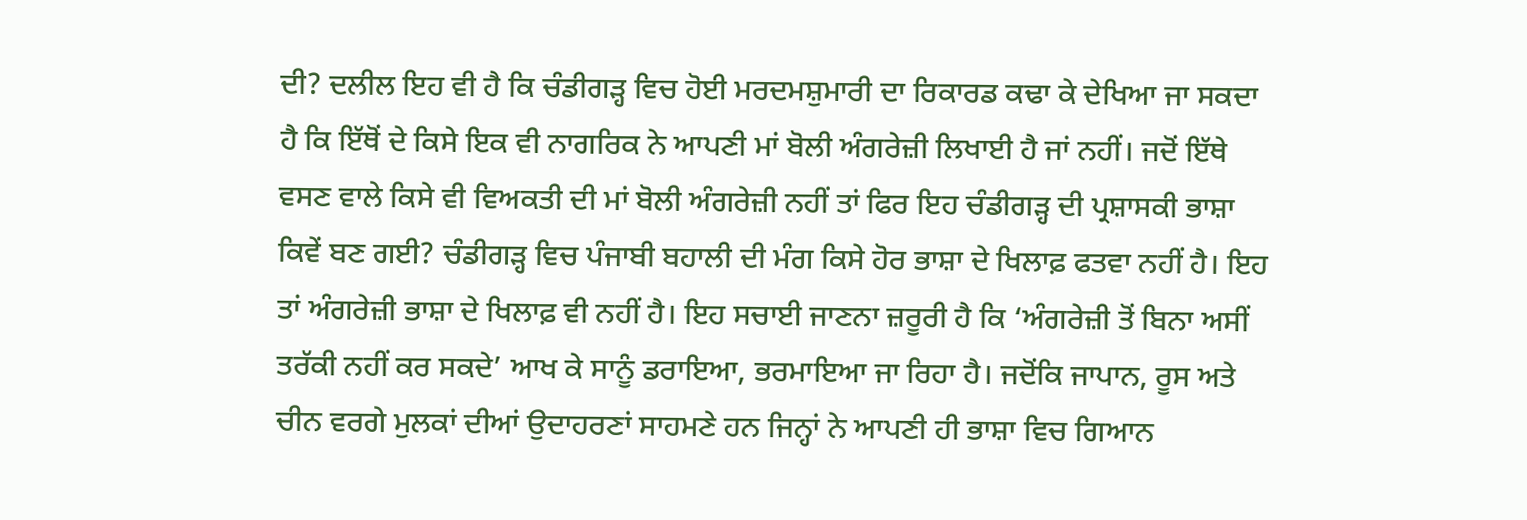ਦੀ? ਦਲੀਲ ਇਹ ਵੀ ਹੈ ਕਿ ਚੰਡੀਗੜ੍ਹ ਵਿਚ ਹੋਈ ਮਰਦਮਸ਼ੁਮਾਰੀ ਦਾ ਰਿਕਾਰਡ ਕਢਾ ਕੇ ਦੇਖਿਆ ਜਾ ਸਕਦਾ ਹੈ ਕਿ ਇੱਥੋਂ ਦੇ ਕਿਸੇ ਇਕ ਵੀ ਨਾਗਰਿਕ ਨੇ ਆਪਣੀ ਮਾਂ ਬੋਲੀ ਅੰਗਰੇਜ਼ੀ ਲਿਖਾਈ ਹੈ ਜਾਂ ਨਹੀਂ। ਜਦੋਂ ਇੱਥੇ ਵਸਣ ਵਾਲੇ ਕਿਸੇ ਵੀ ਵਿਅਕਤੀ ਦੀ ਮਾਂ ਬੋਲੀ ਅੰਗਰੇਜ਼ੀ ਨਹੀਂ ਤਾਂ ਫਿਰ ਇਹ ਚੰਡੀਗੜ੍ਹ ਦੀ ਪ੍ਰਸ਼ਾਸਕੀ ਭਾਸ਼ਾ ਕਿਵੇਂ ਬਣ ਗਈ? ਚੰਡੀਗੜ੍ਹ ਵਿਚ ਪੰਜਾਬੀ ਬਹਾਲੀ ਦੀ ਮੰਗ ਕਿਸੇ ਹੋਰ ਭਾਸ਼ਾ ਦੇ ਖਿਲਾਫ਼ ਫਤਵਾ ਨਹੀਂ ਹੈ। ਇਹ ਤਾਂ ਅੰਗਰੇਜ਼ੀ ਭਾਸ਼ਾ ਦੇ ਖਿਲਾਫ਼ ਵੀ ਨਹੀਂ ਹੈ। ਇਹ ਸਚਾਈ ਜਾਣਨਾ ਜ਼ਰੂਰੀ ਹੈ ਕਿ ‘ਅੰਗਰੇਜ਼ੀ ਤੋਂ ਬਿਨਾ ਅਸੀਂ ਤਰੱਕੀ ਨਹੀਂ ਕਰ ਸਕਦੇ’ ਆਖ ਕੇ ਸਾਨੂੰ ਡਰਾਇਆ, ਭਰਮਾਇਆ ਜਾ ਰਿਹਾ ਹੈ। ਜਦੋਂਕਿ ਜਾਪਾਨ, ਰੂਸ ਅਤੇ ਚੀਨ ਵਰਗੇ ਮੁਲਕਾਂ ਦੀਆਂ ਉਦਾਹਰਣਾਂ ਸਾਹਮਣੇ ਹਨ ਜਿਨ੍ਹਾਂ ਨੇ ਆਪਣੀ ਹੀ ਭਾਸ਼ਾ ਵਿਚ ਗਿਆਨ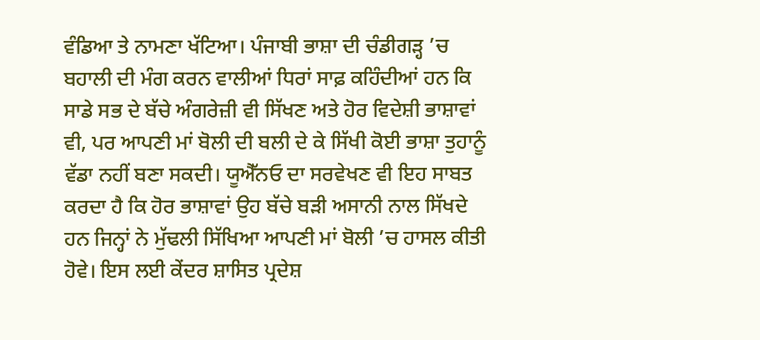ਵੰਡਿਆ ਤੇ ਨਾਮਣਾ ਖੱਟਿਆ। ਪੰਜਾਬੀ ਭਾਸ਼ਾ ਦੀ ਚੰਡੀਗੜ੍ਹ ’ਚ ਬਹਾਲੀ ਦੀ ਮੰਗ ਕਰਨ ਵਾਲੀਆਂ ਧਿਰਾਂ ਸਾਫ਼ ਕਹਿੰਦੀਆਂ ਹਨ ਕਿ ਸਾਡੇ ਸਭ ਦੇ ਬੱਚੇ ਅੰਗਰੇਜ਼ੀ ਵੀ ਸਿੱਖਣ ਅਤੇ ਹੋਰ ਵਿਦੇਸ਼ੀ ਭਾਸ਼ਾਵਾਂ ਵੀ, ਪਰ ਆਪਣੀ ਮਾਂ ਬੋਲੀ ਦੀ ਬਲੀ ਦੇ ਕੇ ਸਿੱਖੀ ਕੋਈ ਭਾਸ਼ਾ ਤੁਹਾਨੂੰ ਵੱਡਾ ਨਹੀਂ ਬਣਾ ਸਕਦੀ। ਯੂਐੱਨਓ ਦਾ ਸਰਵੇਖਣ ਵੀ ਇਹ ਸਾਬਤ ਕਰਦਾ ਹੈ ਕਿ ਹੋਰ ਭਾਸ਼ਾਵਾਂ ਉਹ ਬੱਚੇ ਬੜੀ ਅਸਾਨੀ ਨਾਲ ਸਿੱਖਦੇ ਹਨ ਜਿਨ੍ਹਾਂ ਨੇ ਮੁੱਢਲੀ ਸਿੱਖਿਆ ਆਪਣੀ ਮਾਂ ਬੋਲੀ ’ਚ ਹਾਸਲ ਕੀਤੀ ਹੋਵੇ। ਇਸ ਲਈ ਕੇਂਦਰ ਸ਼ਾਸਿਤ ਪ੍ਰਦੇਸ਼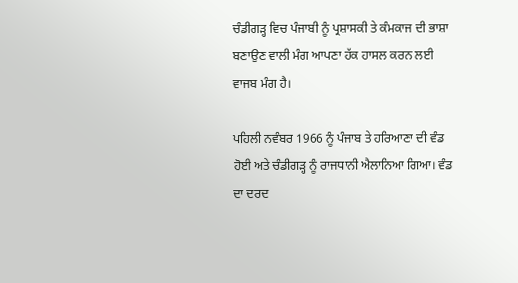ਚੰਡੀਗੜ੍ਹ ਵਿਚ ਪੰਜਾਬੀ ਨੂੰ ਪ੍ਰਸ਼ਾਸਕੀ ਤੇ ਕੰਮਕਾਜ ਦੀ ਭਾਸ਼ਾ ਬਣਾਉਣ ਵਾਲੀ ਮੰਗ ਆਪਣਾ ਹੱਕ ਹਾਸਲ ਕਰਨ ਲਈ ਵਾਜਬ ਮੰਗ ਹੈ।

ਪਹਿਲੀ ਨਵੰਬਰ 1966 ਨੂੰ ਪੰਜਾਬ ਤੇ ਹਰਿਆਣਾ ਦੀ ਵੰਡ ਹੋਈ ਅਤੇ ਚੰਡੀਗੜ੍ਹ ਨੂੰ ਰਾਜਧਾਨੀ ਐਲਾਨਿਆ ਗਿਆ। ਵੰਡ ਦਾ ਦਰਦ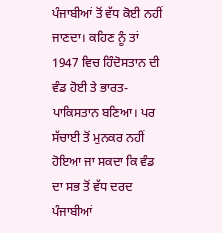ਪੰਜਾਬੀਆਂ ਤੋਂ ਵੱਧ ਕੋਈ ਨਹੀਂ ਜਾਣਦਾ। ਕਹਿਣ ਨੂੰ ਤਾਂ 1947 ਵਿਚ ਹਿੰਦੋਸਤਾਨ ਦੀ ਵੰਡ ਹੋਈ ਤੇ ਭਾਰਤ-ਪਾਕਿਸਤਾਨ ਬਣਿਆ। ਪਰ ਸੱਚਾਈ ਤੋਂ ਮੁਨਕਰ ਨਹੀਂ ਹੋਇਆ ਜਾ ਸਕਦਾ ਕਿ ਵੰਡ ਦਾ ਸਭ ਤੋਂ ਵੱਧ ਦਰਦ ਪੰਜਾਬੀਆਂ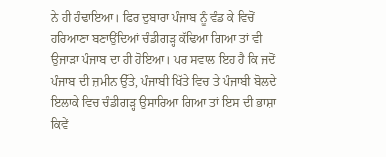ਨੇ ਹੀ ਹੰਢਾਇਆ। ਫਿਰ ਦੁਬਾਰਾ ਪੰਜਾਬ ਨੂੰ ਵੰਡ ਕੇ ਵਿਚੋਂ ਹਰਿਆਣਾ ਬਣਾਉਂਦਿਆਂ ਚੰਡੀਗੜ੍ਹ ਕੱਢਿਆ ਗਿਆ ਤਾਂ ਵੀ ਉਜਾੜਾ ਪੰਜਾਬ ਦਾ ਹੀ ਹੋਇਆ। ਪਰ ਸਵਾਲ ਇਹ ਹੈ ਕਿ ਜਦੋਂ ਪੰਜਾਬ ਦੀ ਜ਼ਮੀਨ ਉੱਤੇ, ਪੰਜਾਬੀ ਖਿੱਤੇ ਵਿਚ ਤੇ ਪੰਜਾਬੀ ਬੋਲਦੇ ਇਲਾਕੇ ਵਿਚ ਚੰਡੀਗੜ੍ਹ ਉਸਾਰਿਆ ਗਿਆ ਤਾਂ ਇਸ ਦੀ ਭਾਸ਼ਾ ਕਿਵੇਂ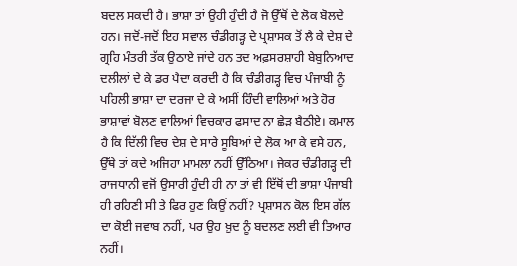ਬਦਲ ਸਕਦੀ ਹੈ। ਭਾਸ਼ਾ ਤਾਂ ਉਹੀ ਹੁੰਦੀ ਹੈ ਜੋ ਉੱਥੋਂ ਦੇ ਲੋਕ ਬੋਲਦੇ ਹਨ। ਜਦੋਂ-ਜਦੋਂ ਇਹ ਸਵਾਲ ਚੰਡੀਗੜ੍ਹ ਦੇ ਪ੍ਰਸ਼ਾਸਕ ਤੋਂ ਲੈ ਕੇ ਦੇਸ਼ ਦੇ ਗ੍ਰਹਿ ਮੰਤਰੀ ਤੱਕ ਉਠਾਏ ਜਾਂਦੇ ਹਨ ਤਦ ਅਫ਼ਸਰਸ਼ਾਹੀ ਬੇਬੁਨਿਆਦ ਦਲੀਲਾਂ ਦੇ ਕੇ ਡਰ ਪੈਦਾ ਕਰਦੀ ਹੈ ਕਿ ਚੰਡੀਗੜ੍ਹ ਵਿਚ ਪੰਜਾਬੀ ਨੂੰ ਪਹਿਲੀ ਭਾਸ਼ਾ ਦਾ ਦਰਜਾ ਦੇ ਕੇ ਅਸੀਂ ਹਿੰਦੀ ਵਾਲਿਆਂ ਅਤੇ ਹੋਰ ਭਾਸ਼ਾਵਾਂ ਬੋਲਣ ਵਾਲਿਆਂ ਵਿਚਕਾਰ ਫਸਾਦ ਨਾ ਛੇੜ ਬੈਠੀਏ। ਕਮਾਲ ਹੈ ਕਿ ਦਿੱਲੀ ਵਿਚ ਦੇਸ਼ ਦੇ ਸਾਰੇ ਸੂਬਿਆਂ ਦੇ ਲੋਕ ਆ ਕੇ ਵਸੇ ਹਨ, ਉੱਥੇ ਤਾਂ ਕਦੇ ਅਜਿਹਾ ਮਾਮਲਾ ਨਹੀਂ ਉੱਠਿਆ। ਜੇਕਰ ਚੰਡੀਗੜ੍ਹ ਦੀ ਰਾਜਧਾਨੀ ਵਜੋਂ ਉਸਾਰੀ ਹੁੰਦੀ ਹੀ ਨਾ ਤਾਂ ਵੀ ਇੱਥੋਂ ਦੀ ਭਾਸ਼ਾ ਪੰਜਾਬੀ ਹੀ ਰਹਿਣੀ ਸੀ ਤੇ ਫਿਰ ਹੁਣ ਕਿਉਂ ਨਹੀਂ? ਪ੍ਰਸ਼ਾਸਨ ਕੋਲ ਇਸ ਗੱਲ ਦਾ ਕੋਈ ਜਵਾਬ ਨਹੀਂ, ਪਰ ਉਹ ਖ਼ੁਦ ਨੂੰ ਬਦਲਣ ਲਈ ਵੀ ਤਿਆਰ ਨਹੀਂ।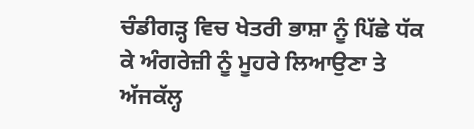ਚੰਡੀਗੜ੍ਹ ਵਿਚ ਖੇਤਰੀ ਭਾਸ਼ਾ ਨੂੰ ਪਿੱਛੇ ਧੱਕ ਕੇ ਅੰਗਰੇਜ਼ੀ ਨੂੰ ਮੂਹਰੇ ਲਿਆਉਣਾ ਤੇ ਅੱਜਕੱਲ੍ਹ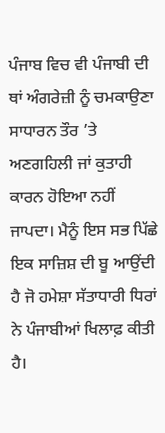ਪੰਜਾਬ ਵਿਚ ਵੀ ਪੰਜਾਬੀ ਦੀ ਥਾਂ ਅੰਗਰੇਜ਼ੀ ਨੂੰ ਚਮਕਾਉਣਾ ਸਾਧਾਰਨ ਤੌਰ ’ਤੇ ਅਣਗਹਿਲੀ ਜਾਂ ਕੁਤਾਹੀ ਕਾਰਨ ਹੋਇਆ ਨਹੀਂ ਜਾਪਦਾ। ਮੈਨੂੰ ਇਸ ਸਭ ਪਿੱਛੇ ਇਕ ਸਾਜ਼ਿਸ਼ ਦੀ ਬੂ ਆਉਂਦੀ ਹੈ ਜੋ ਹਮੇਸ਼ਾ ਸੱਤਾਧਾਰੀ ਧਿਰਾਂ ਨੇ ਪੰਜਾਬੀਆਂ ਖਿਲਾਫ਼ ਕੀਤੀ ਹੈ।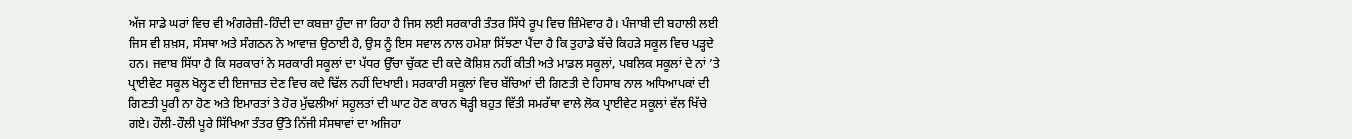ਅੱਜ ਸਾਡੇ ਘਰਾਂ ਵਿਚ ਵੀ ਅੰਗਰੇਜ਼ੀ-ਹਿੰਦੀ ਦਾ ਕਬਜ਼ਾ ਹੁੰਦਾ ਜਾ ਰਿਹਾ ਹੈ ਜਿਸ ਲਈ ਸਰਕਾਰੀ ਤੰਤਰ ਸਿੱਧੇ ਰੂਪ ਵਿਚ ਜ਼ਿੰਮੇਵਾਰ ਹੈ। ਪੰਜਾਬੀ ਦੀ ਬਹਾਲੀ ਲਈ ਜਿਸ ਵੀ ਸ਼ਖ਼ਸ, ਸੰਸਥਾ ਅਤੇ ਸੰਗਠਨ ਨੇ ਆਵਾਜ਼ ਉਠਾਈ ਹੈ, ਉਸ ਨੂੰ ਇਸ ਸਵਾਲ ਨਾਲ ਹਮੇਸ਼ਾ ਸਿੱਝਣਾ ਪੈਂਦਾ ਹੈ ਕਿ ਤੁਹਾਡੇ ਬੱਚੇ ਕਿਹੜੇ ਸਕੂਲ ਵਿਚ ਪੜ੍ਹਦੇ ਹਨ। ਜਵਾਬ ਸਿੱਧਾ ਹੈ ਕਿ ਸਰਕਾਰਾਂ ਨੇ ਸਰਕਾਰੀ ਸਕੂਲਾਂ ਦਾ ਪੱਧਰ ਉੱਚਾ ਚੁੱਕਣ ਦੀ ਕਦੇ ਕੋਸ਼ਿਸ਼ ਨਹੀਂ ਕੀਤੀ ਅਤੇ ਮਾਡਲ ਸਕੂਲਾਂ, ਪਬਲਿਕ ਸਕੂਲਾਂ ਦੇ ਨਾਂ ’ਤੇ ਪ੍ਰਾਈਵੇਟ ਸਕੂਲ ਖੋਲ੍ਹਣ ਦੀ ਇਜਾਜ਼ਤ ਦੇਣ ਵਿਚ ਕਦੇ ਢਿੱਲ ਨਹੀਂ ਦਿਖਾਈ। ਸਰਕਾਰੀ ਸਕੂਲਾਂ ਵਿਚ ਬੱਚਿਆਂ ਦੀ ਗਿਣਤੀ ਦੇ ਹਿਸਾਬ ਨਾਲ ਅਧਿਆਪਕਾਂ ਦੀ ਗਿਣਤੀ ਪੂਰੀ ਨਾ ਹੋਣ ਅਤੇ ਇਮਾਰਤਾਂ ਤੇ ਹੋਰ ਮੁੱਢਲੀਆਂ ਸਹੂਲਤਾਂ ਦੀ ਘਾਟ ਹੋਣ ਕਾਰਨ ਥੋੜ੍ਹੀ ਬਹੁਤ ਵਿੱਤੀ ਸਮਰੱਥਾ ਵਾਲੇ ਲੋਕ ਪ੍ਰਾਈਵੇਟ ਸਕੂਲਾਂ ਵੱਲ ਖਿੱਚੇ ਗਏ। ਹੌਲੀ-ਹੌਲੀ ਪੂਰੇ ਸਿੱਖਿਆ ਤੰਤਰ ਉੱਤੇ ਨਿੱਜੀ ਸੰਸਥਾਵਾਂ ਦਾ ਅਜਿਹਾ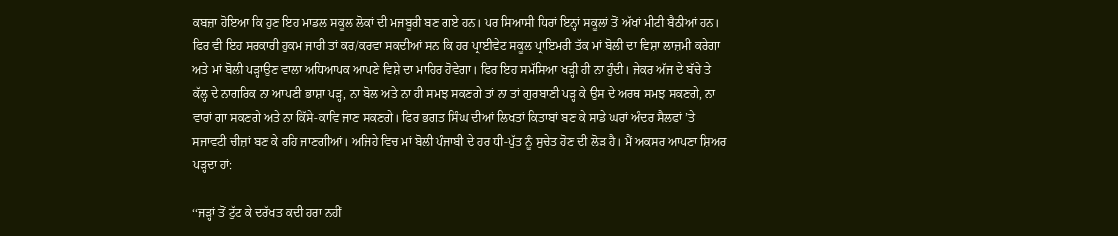ਕਬਜ਼ਾ ਹੋਇਆ ਕਿ ਹੁਣ ਇਹ ਮਾਡਲ ਸਕੂਲ ਲੋਕਾਂ ਦੀ ਮਜਬੂਰੀ ਬਣ ਗਏ ਹਨ। ਪਰ ਸਿਆਸੀ ਧਿਰਾਂ ਇਨ੍ਹਾਂ ਸਕੂਲਾਂ ਤੋਂ ਅੱਖਾਂ ਮੀਟੀ ਬੈਠੀਆਂ ਹਨ। ਫਿਰ ਵੀ ਇਹ ਸਰਕਾਰੀ ਹੁਕਮ ਜਾਰੀ ਤਾਂ ਕਰ/ਕਰਵਾ ਸਕਦੀਆਂ ਸਨ ਕਿ ਹਰ ਪ੍ਰਾਈਵੇਟ ਸਕੂਲ ਪ੍ਰਾਇਮਰੀ ਤੱਕ ਮਾਂ ਬੋਲੀ ਦਾ ਵਿਸ਼ਾ ਲਾਜ਼ਮੀ ਕਰੇਗਾ ਅਤੇ ਮਾਂ ਬੋਲੀ ਪੜ੍ਹਾਉਣ ਵਾਲਾ ਅਧਿਆਪਕ ਆਪਣੇ ਵਿਸ਼ੇ ਦਾ ਮਾਹਿਰ ਹੋਵੇਗਾ। ਫਿਰ ਇਹ ਸਮੱਸਿਆ ਖੜ੍ਹੀ ਹੀ ਨਾ ਹੁੰਦੀ। ਜੇਕਰ ਅੱਜ ਦੇ ਬੱਚੇ ਤੇ ਕੱਲ੍ਹ ਦੇ ਨਾਗਰਿਕ ਨਾ ਆਪਣੀ ਭਾਸ਼ਾ ਪੜ੍ਹ, ਨਾ ਬੋਲ ਅਤੇ ਨਾ ਹੀ ਸਮਝ ਸਕਣਗੇ ਤਾਂ ਨਾ ਤਾਂ ਗੁਰਬਾਣੀ ਪੜ੍ਹ ਕੇ ਉਸ ਦੇ ਅਰਥ ਸਮਝ ਸਕਣਗੇ, ਨਾ ਵਾਰਾਂ ਗਾ ਸਕਣਗੇ ਅਤੇ ਨਾ ਕਿੱਸੇ-ਕਾਵਿ ਜਾਣ ਸਕਣਗੇ। ਫਿਰ ਭਗਤ ਸਿੰਘ ਦੀਆਂ ਲਿਖਤਾਂ ਕਿਤਾਬਾਂ ਬਣ ਕੇ ਸਾਡੇ ਘਰਾਂ ਅੰਦਰ ਸੈਲਫਾਂ ’ਤੇ ਸਜਾਵਟੀ ਚੀਜ਼ਾਂ ਬਣ ਕੇ ਰਹਿ ਜਾਣਗੀਆਂ। ਅਜਿਹੇ ਵਿਚ ਮਾਂ ਬੋਲੀ ਪੰਜਾਬੀ ਦੇ ਹਰ ਧੀ-ਪੁੱਤ ਨੂੰ ਸੁਚੇਤ ਹੋਣ ਦੀ ਲੋੜ ਹੈ। ਮੈਂ ਅਕਸਰ ਆਪਣਾ ਸ਼ਿਅਰ ਪੜ੍ਹਦਾ ਹਾਂ:

‘‘ਜੜ੍ਹਾਂ ਤੋਂ ਟੁੱਟ ਕੇ ਦਰੱਖਤ ਕਦੀ ਹਰਾ ਨਹੀਂ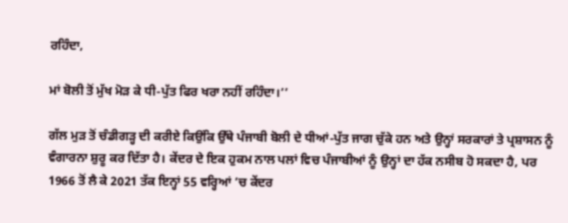ਰਹਿੰਦਾ,

ਮਾਂ ਬੋਲੀ ਤੋਂ ਮੁੱਖ ਮੋੜ ਕੇ ਧੀ-ਪੁੱਤ ਫਿਰ ਖਰਾ ਨਹੀਂ ਰਹਿੰਦਾ।’’

ਗੱਲ ਮੁੜ ਤੋਂ ਚੰਡੀਗੜ੍ਹ ਦੀ ਕਰੀਏ ਕਿਉਂਕਿ ਉੱਥੇ ਪੰਜਾਬੀ ਬੋਲੀ ਦੇ ਧੀਆਂ-ਪੁੱਤ ਜਾਗ ਚੁੱਕੇ ਹਨ ਅਤੇ ਉਨ੍ਹਾਂ ਸਰਕਾਰਾਂ ਤੇ ਪ੍ਰਸ਼ਾਸਨ ਨੂੰ ਵੰਗਾਰਨਾ ਸ਼ੁਰੂ ਕਰ ਦਿੱਤਾ ਹੈ। ਕੇਂਦਰ ਦੇ ਇਕ ਹੁਕਮ ਨਾਲ ਪਲਾਂ ਵਿਚ ਪੰਜਾਬੀਆਂ ਨੂੰ ਉਨ੍ਹਾਂ ਦਾ ਹੱਕ ਨਸੀਬ ਹੋ ਸਕਦਾ ਹੈ, ਪਰ 1966 ਤੋਂ ਲੈ ਕੇ 2021 ਤੱਕ ਇਨ੍ਹਾਂ 55 ਵਰ੍ਹਿਆਂ ’ਚ ਕੇਂਦਰ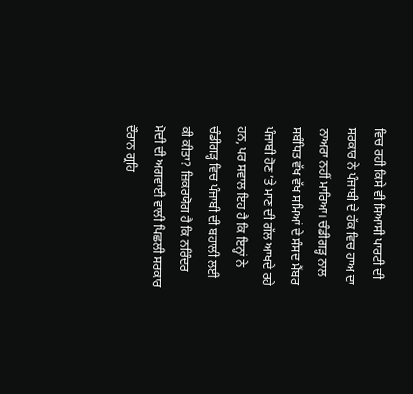ਵਿਚ ਰਹੀ ਕਿਸੇ ਵੀ ਸਿਆਸੀ ਪਾਰਟੀ ਦੀ ਸਰਕਾਰ ਨੇ ਪੰਜਾਬੀ ਦੇ ਹੱਕ ਵਿਚ ਹਾਅ ਦਾ ਨਾਅਰਾ ਨਹੀਂ ਮਾਰਿਆ। ਚੰਡੀਗੜ੍ਹ ਨਾਲ ਸਬੰਧਿਤ ਵੱਖ ਵੱਖ ਸਮਿਆਂ ਦੇ ਸੰਸਦ ਮੈਂਬਰ ਪੰਜਾਬੀ ਹੋਣ ’ਤੇ ਮਾਣ ਦੀ ਗੱਲ ਆਖਦੇ ਰਹੇ ਹਨ, ਪਰ ਸਵਾਲ ਇਹ ਹੈ ਕਿ ਇਨ੍ਹਾਂ ਨੇ ਚੰਡੀਗੜ੍ਹ ਵਿਚ ਪੰਜਾਬੀ ਦੀ ਬਹਾਲੀ ਲਈ ਕੀ ਕੀਤਾ? ਜ਼ਿਕਰਯੋਗ ਹੈ ਕਿ ਨਰਿੰਦਰ ਮੋਦੀ ਦੀ ਅਗਵਾਈ ਵਾਲੀ ਪਿਛਲੀ ਸਰਕਾਰ ਦੌਰਾਨ ਗ੍ਰਹਿ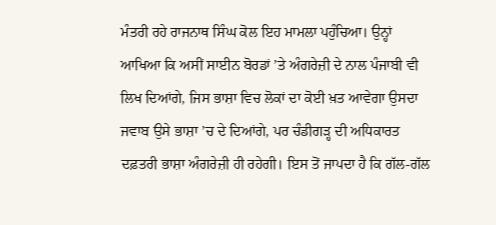ਮੰਤਰੀ ਰਹੇ ਰਾਜਨਾਥ ਸਿੰਘ ਕੋਲ ਇਹ ਮਾਮਲਾ ਪਹੁੰਚਿਆ। ਉਨ੍ਹਾਂ ਆਖਿਆ ਕਿ ਅਸੀਂ ਸਾਈਨ ਬੋਰਡਾਂ ’ਤੇ ਅੰਗਰੇਜ਼ੀ ਦੇ ਨਾਲ ਪੰਜਾਬੀ ਵੀ ਲਿਖ ਦਿਆਂਗੇ, ਜਿਸ ਭਾਸ਼ਾ ਵਿਚ ਲੋਕਾਂ ਦਾ ਕੋਈ ਖ਼ਤ ਆਵੇਗਾ ਉਸਦਾ ਜਵਾਬ ਉਸੇ ਭਾਸ਼ਾ ’ਚ ਦੇ ਦਿਆਂਗੇ, ਪਰ ਚੰਡੀਗੜ੍ਹ ਦੀ ਅਧਿਕਾਰਤ ਦਫ਼ਤਰੀ ਭਾਸ਼ਾ ਅੰਗਰੇਜ਼ੀ ਹੀ ਰਹੇਗੀ। ਇਸ ਤੋਂ ਜਾਪਦਾ ਹੈ ਕਿ ਗੱਲ-ਗੱਲ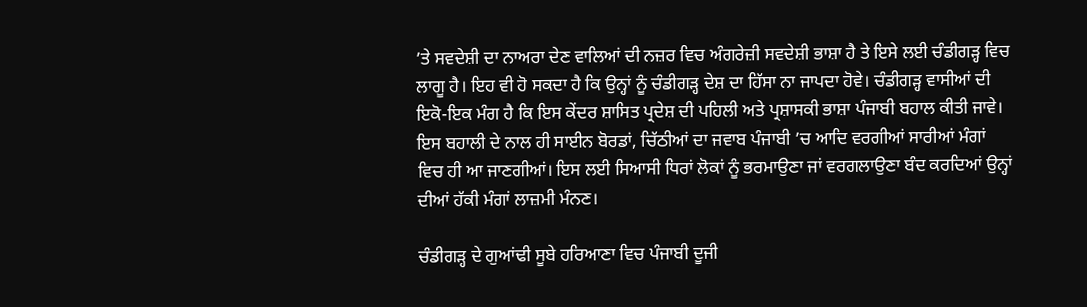’ਤੇ ਸਵਦੇਸ਼ੀ ਦਾ ਨਾਅਰਾ ਦੇਣ ਵਾਲਿਆਂ ਦੀ ਨਜ਼ਰ ਵਿਚ ਅੰਗਰੇਜ਼ੀ ਸਵਦੇਸ਼ੀ ਭਾਸ਼ਾ ਹੈ ਤੇ ਇਸੇ ਲਈ ਚੰਡੀਗੜ੍ਹ ਵਿਚ ਲਾਗੂ ਹੈ। ਇਹ ਵੀ ਹੋ ਸਕਦਾ ਹੈ ਕਿ ਉਨ੍ਹਾਂ ਨੂੰ ਚੰਡੀਗੜ੍ਹ ਦੇਸ਼ ਦਾ ਹਿੱਸਾ ਨਾ ਜਾਪਦਾ ਹੋਵੇ। ਚੰਡੀਗੜ੍ਹ ਵਾਸੀਆਂ ਦੀ ਇਕੋ-ਇਕ ਮੰਗ ਹੈ ਕਿ ਇਸ ਕੇਂਦਰ ਸ਼ਾਸਿਤ ਪ੍ਰਦੇਸ਼ ਦੀ ਪਹਿਲੀ ਅਤੇ ਪ੍ਰਸ਼ਾਸਕੀ ਭਾਸ਼ਾ ਪੰਜਾਬੀ ਬਹਾਲ ਕੀਤੀ ਜਾਵੇ। ਇਸ ਬਹਾਲੀ ਦੇ ਨਾਲ ਹੀ ਸਾਈਨ ਬੋਰਡਾਂ, ਚਿੱਠੀਆਂ ਦਾ ਜਵਾਬ ਪੰਜਾਬੀ ’ਚ ਆਦਿ ਵਰਗੀਆਂ ਸਾਰੀਆਂ ਮੰਗਾਂ ਵਿਚ ਹੀ ਆ ਜਾਣਗੀਆਂ। ਇਸ ਲਈ ਸਿਆਸੀ ਧਿਰਾਂ ਲੋਕਾਂ ਨੂੰ ਭਰਮਾਉਣਾ ਜਾਂ ਵਰਗਲਾਉਣਾ ਬੰਦ ਕਰਦਿਆਂ ਉਨ੍ਹਾਂ ਦੀਆਂ ਹੱਕੀ ਮੰਗਾਂ ਲਾਜ਼ਮੀ ਮੰਨਣ।

ਚੰਡੀਗੜ੍ਹ ਦੇ ਗੁਆਂਢੀ ਸੂਬੇ ਹਰਿਆਣਾ ਵਿਚ ਪੰਜਾਬੀ ਦੂਜੀ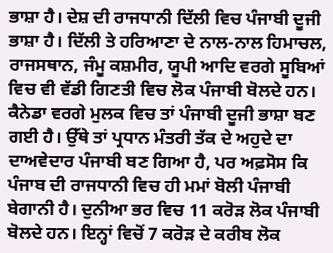ਭਾਸ਼ਾ ਹੈ। ਦੇਸ਼ ਦੀ ਰਾਜਧਾਨੀ ਦਿੱਲੀ ਵਿਚ ਪੰਜਾਬੀ ਦੂਜੀ ਭਾਸ਼ਾ ਹੈ। ਦਿੱਲੀ ਤੇ ਹਰਿਆਣਾ ਦੇ ਨਾਲ-ਨਾਲ ਹਿਮਾਚਲ, ਰਾਜਸਥਾਨ, ਜੰਮੂ ਕਸ਼ਮੀਰ, ਯੂਪੀ ਆਦਿ ਵਰਗੇ ਸੂਬਿਆਂ ਵਿਚ ਵੀ ਵੱਡੀ ਗਿਣਤੀ ਵਿਚ ਲੋਕ ਪੰਜਾਬੀ ਬੋਲਦੇ ਹਨ। ਕੈਨੇਡਾ ਵਰਗੇ ਮੁਲਕ ਵਿਚ ਤਾਂ ਪੰਜਾਬੀ ਦੂਜੀ ਭਾਸ਼ਾ ਬਣ ਗਈ ਹੈ। ਉੱਥੇ ਤਾਂ ਪ੍ਰਧਾਨ ਮੰਤਰੀ ਤੱਕ ਦੇ ਅਹੁਦੇ ਦਾ ਦਾਅਵੇਦਾਰ ਪੰਜਾਬੀ ਬਣ ਗਿਆ ਹੈ, ਪਰ ਅਫ਼ਸੋਸ ਕਿ ਪੰਜਾਬ ਦੀ ਰਾਜਧਾਨੀ ਵਿਚ ਹੀ ਮਮਾਂ ਬੋਲੀ ਪੰਜਾਬੀ ਬੇਗਾਨੀ ਹੈ। ਦੁਨੀਆ ਭਰ ਵਿਚ 11 ਕਰੋੜ ਲੋਕ ਪੰਜਾਬੀ ਬੋਲਦੇ ਹਨ। ਇਨ੍ਹਾਂ ਵਿਚੋਂ 7 ਕਰੋੜ ਦੇ ਕਰੀਬ ਲੋਕ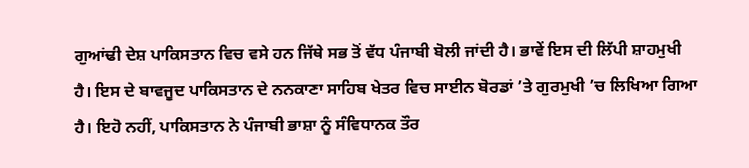ਗੁਆਂਢੀ ਦੇਸ਼ ਪਾਕਿਸਤਾਨ ਵਿਚ ਵਸੇ ਹਨ ਜਿੱਥੇ ਸਭ ਤੋਂ ਵੱਧ ਪੰਜਾਬੀ ਬੋਲੀ ਜਾਂਦੀ ਹੈ। ਭਾਵੇਂ ਇਸ ਦੀ ਲਿੱਪੀ ਸ਼ਾਹਮੁਖੀ ਹੈ। ਇਸ ਦੇ ਬਾਵਜੂਦ ਪਾਕਿਸਤਾਨ ਦੇ ਨਨਕਾਣਾ ਸਾਹਿਬ ਖੇਤਰ ਵਿਚ ਸਾਈਨ ਬੋਰਡਾਂ ’ਤੇ ਗੁਰਮੁਖੀ ’ਚ ਲਿਖਿਆ ਗਿਆ ਹੈ। ਇਹੋ ਨਹੀਂ, ਪਾਕਿਸਤਾਨ ਨੇ ਪੰਜਾਬੀ ਭਾਸ਼ਾ ਨੂੰ ਸੰਵਿਧਾਨਕ ਤੌਰ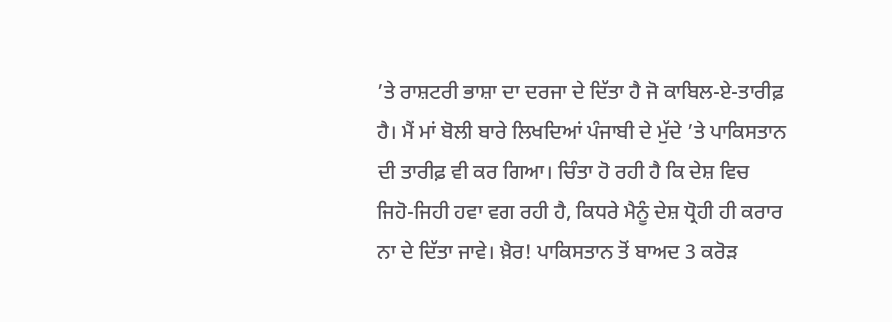’ਤੇ ਰਾਸ਼ਟਰੀ ਭਾਸ਼ਾ ਦਾ ਦਰਜਾ ਦੇ ਦਿੱਤਾ ਹੈ ਜੋ ਕਾਬਿਲ-ਏ-ਤਾਰੀਫ਼ ਹੈ। ਮੈਂ ਮਾਂ ਬੋਲੀ ਬਾਰੇ ਲਿਖਦਿਆਂ ਪੰਜਾਬੀ ਦੇ ਮੁੱਦੇ ’ਤੇ ਪਾਕਿਸਤਾਨ ਦੀ ਤਾਰੀਫ਼ ਵੀ ਕਰ ਗਿਆ। ਚਿੰਤਾ ਹੋ ਰਹੀ ਹੈ ਕਿ ਦੇਸ਼ ਵਿਚ ਜਿਹੋ-ਜਿਹੀ ਹਵਾ ਵਗ ਰਹੀ ਹੈ, ਕਿਧਰੇ ਮੈਨੂੰ ਦੇਸ਼ ਧ੍ਰੋਹੀ ਹੀ ਕਰਾਰ ਨਾ ਦੇ ਦਿੱਤਾ ਜਾਵੇ। ਖ਼ੈਰ! ਪਾਕਿਸਤਾਨ ਤੋਂ ਬਾਅਦ 3 ਕਰੋੜ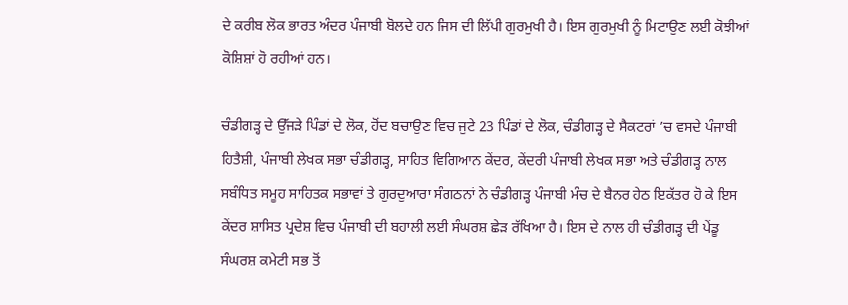ਦੇ ਕਰੀਬ ਲੋਕ ਭਾਰਤ ਅੰਦਰ ਪੰਜਾਬੀ ਬੋਲਦੇ ਹਨ ਜਿਸ ਦੀ ਲਿੱਪੀ ਗੁਰਮੁਖੀ ਹੈ। ਇਸ ਗੁਰਮੁਖੀ ਨੂੰ ਮਿਟਾਉਣ ਲਈ ਕੋਝੀਆਂ ਕੋਸ਼ਿਸ਼ਾਂ ਹੋ ਰਹੀਆਂ ਹਨ।

ਚੰਡੀਗੜ੍ਹ ਦੇ ਉੱਜੜੇ ਪਿੰਡਾਂ ਦੇ ਲੋਕ, ਹੋਂਦ ਬਚਾਉਣ ਵਿਚ ਜੁਟੇ 23 ਪਿੰਡਾਂ ਦੇ ਲੋਕ, ਚੰਡੀਗੜ੍ਹ ਦੇ ਸੈਕਟਰਾਂ ’ਚ ਵਸਦੇ ਪੰਜਾਬੀ ਹਿਤੈਸ਼ੀ, ਪੰਜਾਬੀ ਲੇਖਕ ਸਭਾ ਚੰਡੀਗੜ੍ਹ, ਸਾਹਿਤ ਵਿਗਿਆਨ ਕੇਂਦਰ, ਕੇਂਦਰੀ ਪੰਜਾਬੀ ਲੇਖਕ ਸਭਾ ਅਤੇ ਚੰਡੀਗੜ੍ਹ ਨਾਲ ਸਬੰਧਿਤ ਸਮੂਹ ਸਾਹਿਤਕ ਸਭਾਵਾਂ ਤੇ ਗੁਰਦੁਆਰਾ ਸੰਗਠਨਾਂ ਨੇ ਚੰਡੀਗੜ੍ਹ ਪੰਜਾਬੀ ਮੰਚ ਦੇ ਬੈਨਰ ਹੇਠ ਇਕੱਤਰ ਹੋ ਕੇ ਇਸ ਕੇਂਦਰ ਸ਼ਾਸਿਤ ਪ੍ਰਦੇਸ਼ ਵਿਚ ਪੰਜਾਬੀ ਦੀ ਬਹਾਲੀ ਲਈ ਸੰਘਰਸ਼ ਛੇੜ ਰੱਖਿਆ ਹੈ। ਇਸ ਦੇ ਨਾਲ ਹੀ ਚੰਡੀਗੜ੍ਹ ਦੀ ਪੇਂਡੂ ਸੰਘਰਸ਼ ਕਮੇਟੀ ਸਭ ਤੋਂ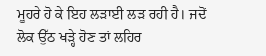ਮੂਹਰੇ ਹੋ ਕੇ ਇਹ ਲੜਾਈ ਲੜ ਰਹੀ ਹੈ। ਜਦੋਂ ਲੋਕ ਉੱਠ ਖੜ੍ਹੇ ਹੋਣ ਤਾਂ ਲਹਿਰ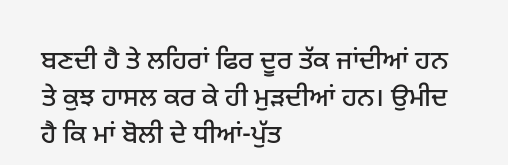ਬਣਦੀ ਹੈ ਤੇ ਲਹਿਰਾਂ ਫਿਰ ਦੂਰ ਤੱਕ ਜਾਂਦੀਆਂ ਹਨ ਤੇ ਕੁਝ ਹਾਸਲ ਕਰ ਕੇ ਹੀ ਮੁੜਦੀਆਂ ਹਨ। ਉਮੀਦ ਹੈ ਕਿ ਮਾਂ ਬੋਲੀ ਦੇ ਧੀਆਂ-ਪੁੱਤ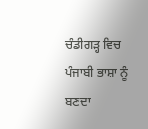ਚੰਡੀਗੜ੍ਹ ਵਿਚ ਪੰਜਾਬੀ ਭਾਸ਼ਾ ਨੂੰ ਬਣਦਾ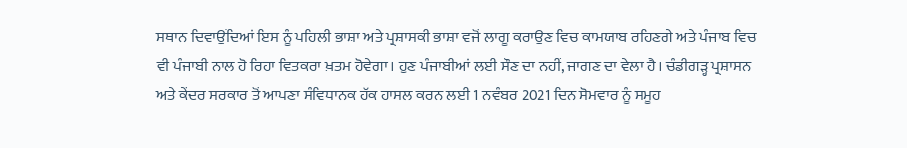ਸਥਾਨ ਦਿਵਾਉਂਦਿਆਂ ਇਸ ਨੂੰ ਪਹਿਲੀ ਭਾਸ਼ਾ ਅਤੇ ਪ੍ਰਸ਼ਾਸਕੀ ਭਾਸ਼ਾ ਵਜੋਂ ਲਾਗੂ ਕਰਾਉਣ ਵਿਚ ਕਾਮਯਾਬ ਰਹਿਣਗੇ ਅਤੇ ਪੰਜਾਬ ਵਿਚ ਵੀ ਪੰਜਾਬੀ ਨਾਲ ਹੋ ਰਿਹਾ ਵਿਤਕਰਾ ਖ਼ਤਮ ਹੋਵੇਗਾ। ਹੁਣ ਪੰਜਾਬੀਆਂ ਲਈ ਸੌਣ ਦਾ ਨਹੀਂ, ਜਾਗਣ ਦਾ ਵੇਲਾ ਹੈ। ਚੰਡੀਗੜ੍ਹ ਪ੍ਰਸ਼ਾਸਨ ਅਤੇ ਕੇਂਦਰ ਸਰਕਾਰ ਤੋਂ ਆਪਣਾ ਸੰਵਿਧਾਨਕ ਹੱਕ ਹਾਸਲ ਕਰਨ ਲਈ 1 ਨਵੰਬਰ 2021 ਦਿਨ ਸੋਮਵਾਰ ਨੂੰ ਸਮੂਹ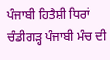ਪੰਜਾਬੀ ਹਿਤੈਸ਼ੀ ਧਿਰਾਂ ਚੰਡੀਗੜ੍ਹ ਪੰਜਾਬੀ ਮੰਚ ਦੀ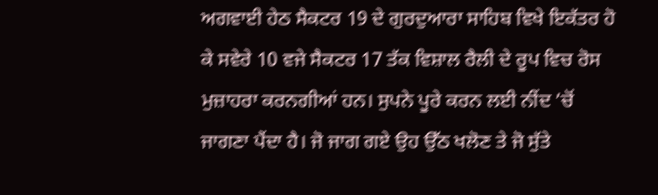ਅਗਵਾਈ ਹੇਠ ਸੈਕਟਰ 19 ਦੇ ਗੁਰਦੁਆਰਾ ਸਾਹਿਬ ਵਿਖੇ ਇਕੱਤਰ ਹੋ ਕੇ ਸਵੇਰੇ 10 ਵਜੇ ਸੈਕਟਰ 17 ਤੱਕ ਵਿਸ਼ਾਲ ਰੈਲੀ ਦੇ ਰੂਪ ਵਿਚ ਰੋਸ ਮੁਜ਼ਾਹਰਾ ਕਰਨਗੀਆਂ ਹਨ। ਸੁਪਨੇ ਪੂਰੇ ਕਰਨ ਲਈ ਨੀਂਦ ’ਚੋਂ ਜਾਗਣਾ ਪੈਂਦਾ ਹੈ। ਜੋ ਜਾਗ ਗਏ ਉਹ ਉੱਠ ਖਲੋਣ ਤੇ ਜੋ ਸੁੱਤੇ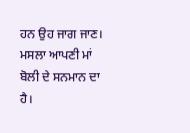ਹਨ ਉਹ ਜਾਗ ਜਾਣ। ਮਸਲਾ ਆਪਣੀ ਮਾਂ ਬੋਲੀ ਦੇ ਸਨਮਾਨ ਦਾ ਹੈ।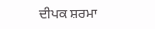ਦੀਪਕ ਸ਼ਰਮਾ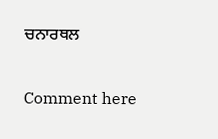ਚਨਾਰਥਲ

Comment here